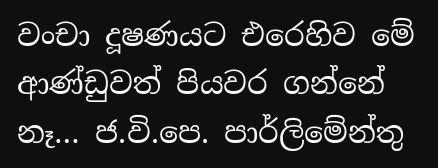වංචා දූෂණයට එරෙහිව මේ ආණ්ඩුවත් පියවර ගන්නේ නෑ… ජ.වි.පෙ. පාර්ලිමේන්තු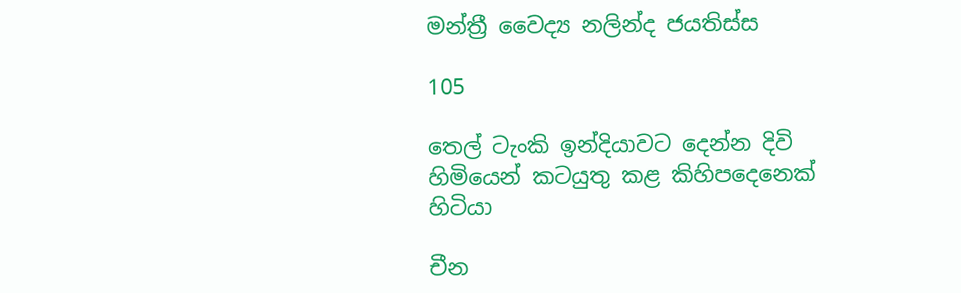මන්ත්‍රී වෛද්‍ය නලින්ද ජයතිස්ස

105

තෙල් ටැංකි ඉන්දියාවට දෙන්න දිවි හිමියෙන් කටයුතු කළ කිහිපදෙනෙක් හිටියා

චීන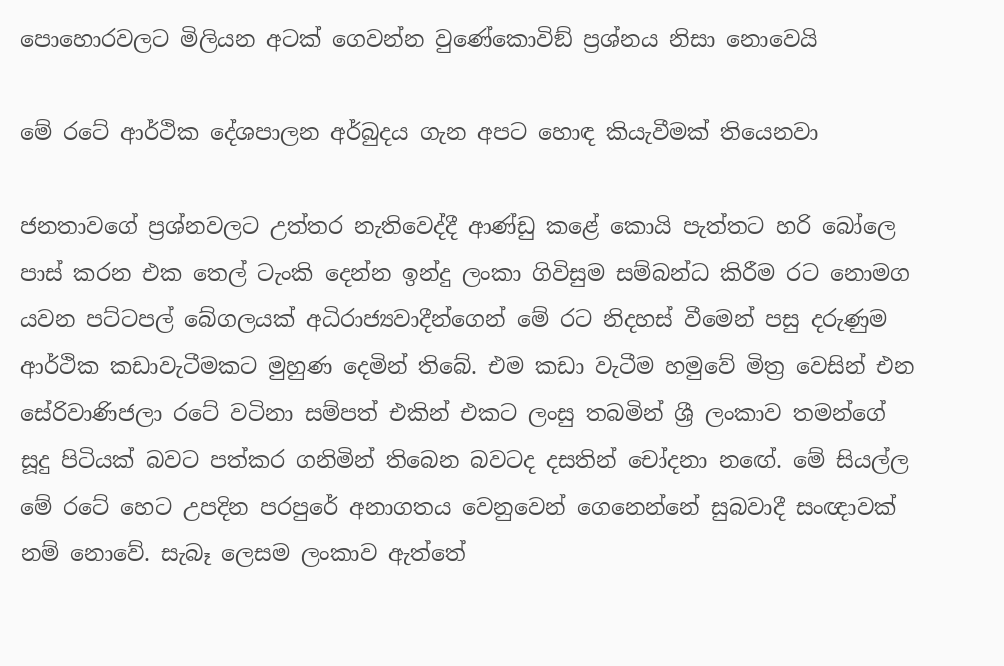පොහොරවලට මිලියන අටක් ගෙවන්න වුණේකොවිඞ් ප්‍රශ්නය නිසා නොවෙයි

මේ රටේ ආර්ථික දේශපාලන අර්බුදය ගැන අපට හොඳ කියැවීමක් තියෙනවා

ජනතාවගේ ප්‍රශ්නවලට උත්තර නැතිවෙද්දී ආණ්ඩු කළේ කොයි පැත්තට හරි බෝලෙ පාස් කරන එක තෙල් ටැංකි දෙන්න ඉන්දු ලංකා ගිවිසුම සම්බන්ධ කිරීම රට නොමග යවන පට්ටපල් බේගලයක් අධිරාජ්‍යවාදීන්ගෙන් මේ රට නිදහස් වීමෙන් පසු දරුණුම ආර්ථික කඩාවැටීමකට මුහුණ දෙමින් තිබේ. එම කඩා වැටීම හමුවේ මිත්‍ර වෙසින් එන සේරිවාණිජලා රටේ වටිනා සම්පත් එකින් එකට ලංසු තබමින් ශ්‍රී ලංකාව තමන්ගේ සූදු පිටියක් බවට පත්කර ගනිමින් තිබෙන බවටද දසතින් චෝදනා නඟේ. මේ සියල්ල මේ රටේ හෙට උපදින පරපුරේ අනාගතය වෙනුවෙන් ගෙනෙන්නේ සුබවාදී සංඥාවක් නම් නොවේ. සැබෑ ලෙසම ලංකාව ඇත්තේ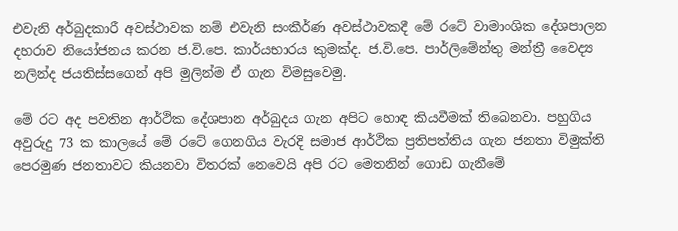එවැනි අර්බුදකාරී අවස්ථාවක නම් එවැනි සංකීර්ණ අවස්ථාවකදී මේ රටේ වාමාංශික දේශපාලන දහරාව නියෝජනය කරන ජ.වි.පෙ. කාර්යභාරය කුමක්ද. ජ.වි.පෙ. පාර්ලිමේන්තු මන්ත්‍රී වෛද්‍ය නලින්ද ජයතිස්සගෙන් අපි මුලින්ම ඒ ගැන විමසුවෙමු.

මේ රට අද පවතින ආර්ථික දේශපාන අර්බුදය ගැන අපිට හොඳ කියවීමක් තිබෙනවා. පහුගිය අවුරුදු 73 ක කාලයේ මේ රටේ ගෙනගිය වැරදි සමාජ ආර්ථික ප්‍රතිපත්තිය ගැන ජනතා විමුක්ති පෙරමුණ ජනතාවට කියනවා විතරක් නෙවෙයි අපි රට මෙතනින් ගොඩ ගැනීමේ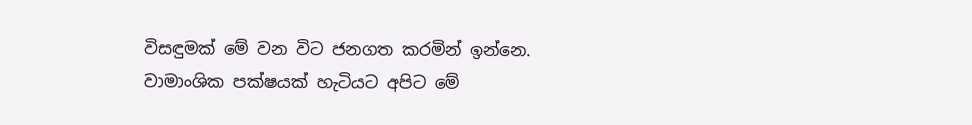විසඳුමක් මේ වන විට ජනගත කරමින් ඉන්නෙ. වාමාංශික පක්ෂයක් හැටියට අපිට මේ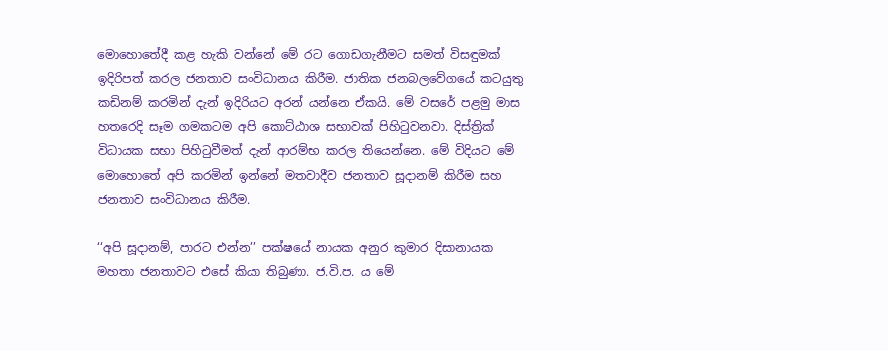මොහොතේදී කළ හැකි වන්නේ මේ රට ගොඩගැනීමට සමත් විසඳුමක් ඉදිරිපත් කරල ජනතාව සංවිධානය කිරීම. ජාතික ජනබලවේගයේ කටයුතු කඩිනම් කරමින් දැන් ඉදිරියට අරන් යන්නෙ ඒකයි. මේ වසරේ පළමු මාස හතරෙදි සෑම ගමකටම අපි කොට්ඨාශ සභාවක් පිහිටුවනවා. දිස්ත්‍රික් විධායක සභා පිහිටුවීමත් දැන් ආරම්භ කරල තියෙන්නෙ. මේ විදියට මේ මොහොතේ අපි කරමින් ඉන්නේ මතවාදීව ජනතාව සූදානම් කිරීම සහ ජනතාව සංවිධානය කිරීම.

‘‘අපි සූදානම්, පාරට එන්න’’ පක්ෂයේ නායක අනුර කුමාර දිසානායක මහතා ජනතාවට එසේ කියා තිබුණා. ජ.වි.ප. ය මේ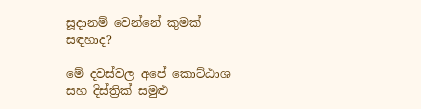සූදානම් වෙන්නේ කුමක් සඳහාද?

මේ දවස්වල අපේ කොට්ඨාශ සහ දිස්ත්‍රික් සමුළු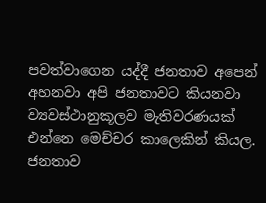පවත්වාගෙන යද්දී ජනතාව අපෙන් අහනවා අපි ජනතාවට කියනවා ව්‍යවස්ථානුකූලව මැතිවරණයක් එන්නෙ මෙච්චර කාලෙකින් කියල. ජනතාව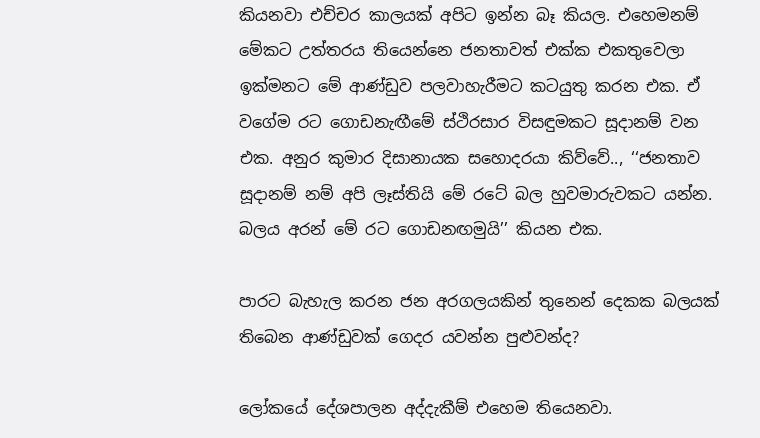කියනවා එච්චර කාලයක් අපිට ඉන්න බෑ කියල. එහෙමනම් මේකට උත්තරය තියෙන්නෙ ජනතාවත් එක්ක එකතුවෙලා ඉක්මනට මේ ආණ්ඩුව පලවාහැරීමට කටයුතු කරන එක. ඒ වගේම රට ගොඩනැඟීමේ ස්ථිරසාර විසඳුමකට සූදානම් වන එක. අනුර කුමාර දිසානායක සහොදරයා කිව්වේ.., ‘‘ජනතාව සූදානම් නම් අපි ලෑස්තියි මේ රටේ බල හුවමාරුවකට යන්න. බලය අරන් මේ රට ගොඩනඟමුයි’’ කියන එක.

පාරට බැහැල කරන ජන අරගලයකින් තුනෙන් දෙකක බලයක් තිබෙන ආණ්ඩුවක් ගෙදර යවන්න පුළුවන්ද?

ලෝකයේ දේශපාලන අද්දැකීම් එහෙම තියෙනවා.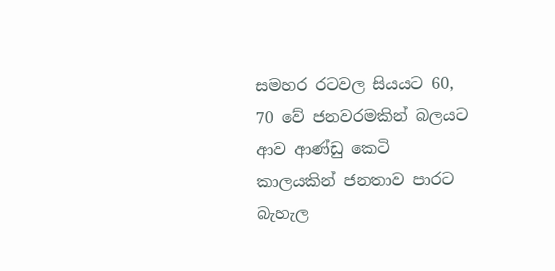සමහර රටවල සියයට 60, 70 වේ ජනවරමකින් බලයට ආව ආණ්ඩු කෙටි කාලයකින් ජනතාව පාරට බැහැල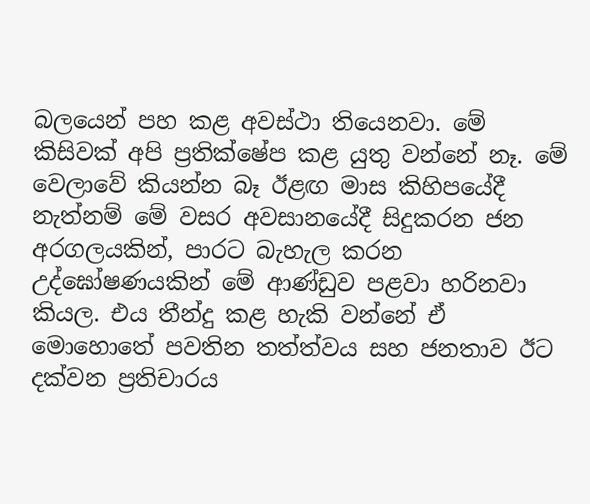බලයෙන් පහ කළ අවස්ථා තියෙනවා. මේ කිසිවක් අපි ප්‍රතික්ෂේප කළ යුතු වන්නේ නෑ. මේ වෙලාවේ කියන්න බෑ ඊළඟ මාස කිහිපයේදී නැත්නම් මේ වසර අවසානයේදී සිදුකරන ජන අරගලයකින්, පාරට බැහැල කරන උද්ඝෝෂණයකින් මේ ආණ්ඩුව පළවා හරිනවා කියල. එය තීන්දු කළ හැකි වන්නේ ඒ මොහොතේ පවතින තත්ත්වය සහ ජනතාව ඊට දක්වන ප්‍රතිචාරය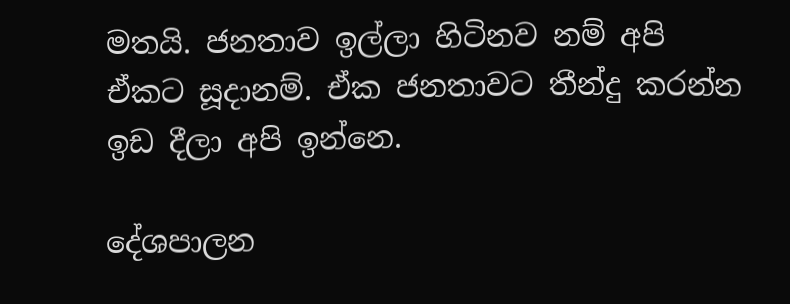මතයි. ජනතාව ඉල්ලා හිටිනව නම් අපි ඒකට සූදානම්. ඒක ජනතාවට තීන්දු කරන්න ඉඩ දීලා අපි ඉන්නෙ.

දේශපාලන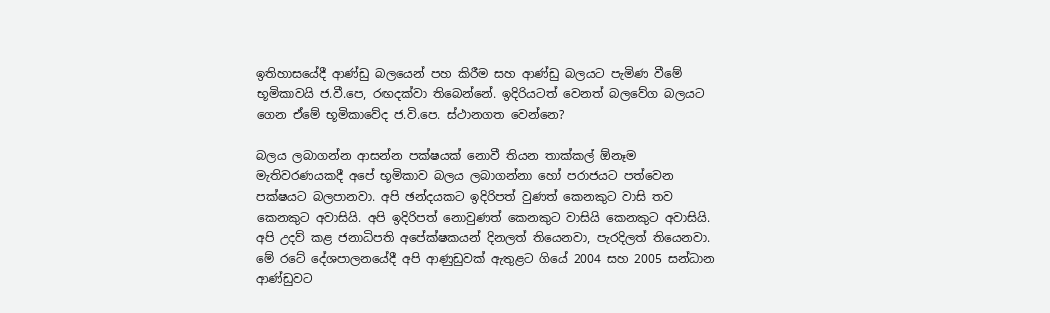ඉතිහාසයේදී ආණ්ඩු බලයෙන් පහ කිරීම සහ ආණ්ඩු බලයට පැමිණ වීමේ භූමිකාවයි ජ.වී.පෙ, රඟදක්වා තිබෙන්නේ. ඉදිරියටත් වෙනත් බලවේග බලයට ගෙන ඒමේ භූමිකාවේද ජ.වි.පෙ. ස්ථානගත වෙන්නෙ?

බලය ලබාගන්න ආසන්න පක්ෂයක් නොවී තියන තාක්කල් ඕනෑම මැතිවරණයකදී අපේ භූමිකාව බලය ලබාගන්නා හෝ පරාජයට පත්වෙන පක්ෂයට බලපානවා. අපි ඡන්දයකට ඉදිරිපත් වුණත් කෙනකුට වාසි තව කෙනකුට අවාසියි. අපි ඉදිරිපත් නොවුණත් කෙනකුට වාසියි කෙනකුට අවාසියි. අපි උදව් කළ ජනාධිපති අපේක්ෂකයන් දිනලත් තියෙනවා, පැරදිලත් තියෙනවා. මේ රටේ දේශපාලනයේදී අපි ආණුඩුවක් ඇතුළට ගියේ 2004 සහ 2005 සන්ධාන ආණ්ඩුවට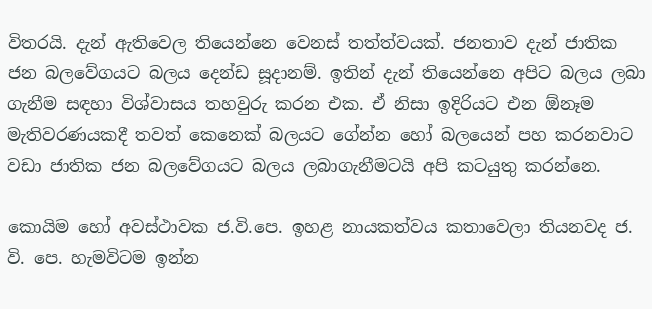විතරයි. දැන් ඇතිවෙල තියෙන්නෙ වෙනස් තත්ත්වයක්. ජනතාව දැන් ජාතික ජන බලවේගයට බලය දෙන්ඩ සූදානම්. ඉතින් දැන් තියෙන්නෙ අපිට බලය ලබා ගැනීම සඳහා විශ්වාසය තහවුරු කරන එක. ඒ නිසා ඉදිරියට එන ඕනෑම මැතිවරණයකදී තවත් කෙනෙක් බලයට ගේන්න හෝ බලයෙන් පහ කරනවාට වඩා ජාතික ජන බලවේගයට බලය ලබාගැනීමටයි අපි කටයුතු කරන්නෙ.

කොයිම හෝ අවස්ථාවක ජ.වි.පෙ. ඉහළ නායකත්වය කතාවෙලා තියනවද ජ. වි. පෙ. හැමවිටම ඉන්න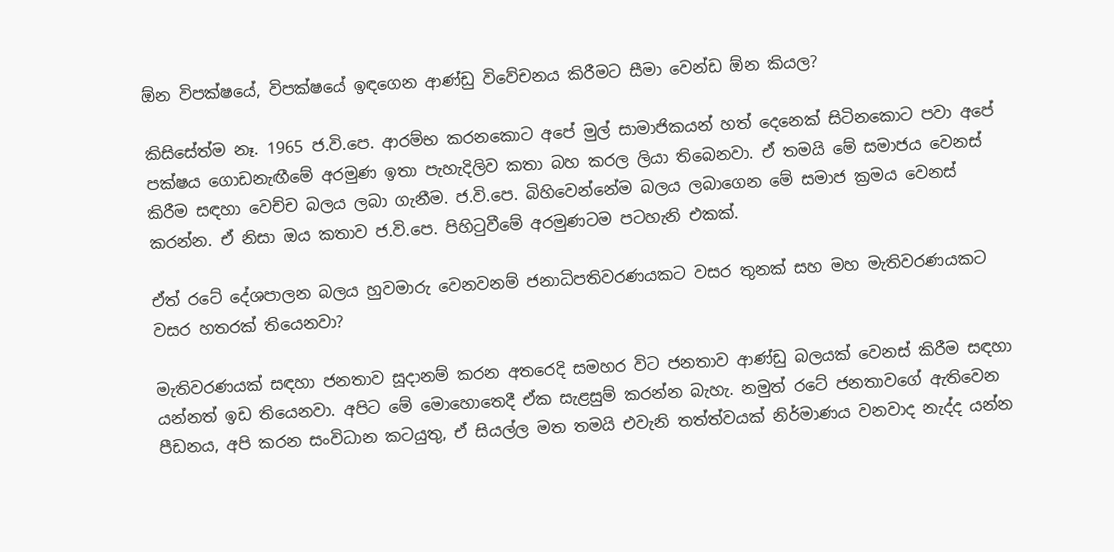ඕන විපක්ෂයේ, විපක්ෂයේ ඉඳගෙන ආණ්ඩු විවේචනය කිරීමට සීමා වෙන්ඩ ඕන කියල?

කිසිසේත්ම නෑ. 1965 ජ.වි.පෙ. ආරම්භ කරනකොට අපේ මුල් සාමාජිකයන් හත් දෙනෙක් සිටිනකොට පවා අපේ පක්ෂය ගොඩනැඟීමේ අරමුණ ඉතා පැහැදිලිව කතා බහ කරල ලියා තිබෙනවා. ඒ තමයි මේ සමාජය වෙනස් කිරීම සඳහා වෙච්ච බලය ලබා ගැනීම. ජ.වි.පෙ. බිහිවෙන්නේම බලය ලබාගෙන මේ සමාජ ක්‍රමය වෙනස් කරන්න. ඒ නිසා ඔය කතාව ජ.වි.පෙ. පිහිටුවීමේ අරමුණටම පටහැනි එකක්.

ඒත් රටේ දේශපාලන බලය හුවමාරු වෙනවනම් ජනාධිපතිවරණයකට වසර තුනක් සහ මහ මැතිවරණයකට වසර හතරක් තියෙනවා?

මැතිවරණයක් සඳහා ජනතාව සූදානම් කරන අතරෙදි සමහර විට ජනතාව ආණ්ඩු බලයක් වෙනස් කිරීම සඳහා යන්නත් ඉඩ තියෙනවා. අපිට මේ මොහොතෙදී ඒක සැළසුම් කරන්න බැහැ. නමුත් රටේ ජනතාවගේ ඇතිවෙන පීඩනය, අපි කරන සංවිධාන කටයුතු, ඒ සියල්ල මත තමයි එවැනි තත්ත්වයක් නිර්මාණය වනවාද නැද්ද යන්න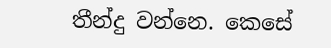තීන්දු වන්නෙ. කෙසේ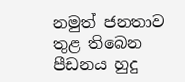නමුත් ජනතාව තුළ තිබෙන පීඩනය හුදු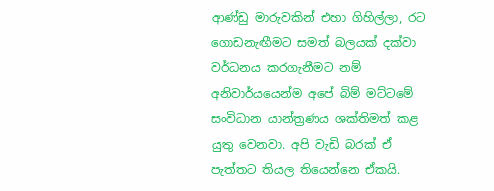ආණ්ඩු මාරුවකින් එහා ගිහිල්ලා, රට ගොඩනැඟීමට සමත් බලයක් දක්වා වර්ධනය කරගැනීමට නම් අනිවාර්යයෙන්ම අපේ බිම් මට්ටමේ සංවිධාන යාන්ත්‍රණය ශක්තිමත් කළ යුතු වෙනවා. අපි වැඩි බරක් ඒ පැත්තට තියල තියෙන්නෙ ඒකයි.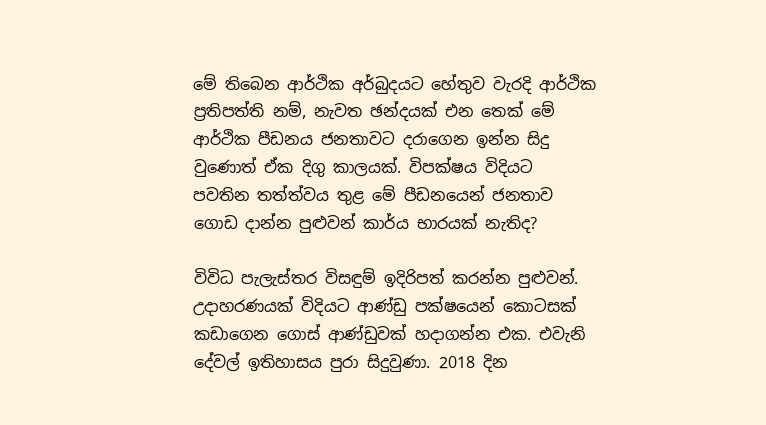මේ තිබෙන ආර්ථික අර්බුදයට හේතුව වැරදි ආර්ථික ප්‍රතිපත්ති නම්, නැවත ඡන්දයක් එන තෙක් මේ ආර්ථික පීඩනය ජනතාවට දරාගෙන ඉන්න සිදු වුණොත් ඒක දිගු කාලයක්. විපක්ෂය විදියට පවතින තත්ත්වය තුළ මේ පීඩනයෙන් ජනතාව ගොඩ දාන්න පුළුවන් කාර්ය භාරයක් නැතිද?

විවිධ පැලැස්තර විසඳුම් ඉදිරිපත් කරන්න පුළුවන්. උදාහරණයක් විදියට ආණ්ඩු පක්ෂයෙන් කොටසක් කඩාගෙන ගොස් ආණ්ඩුවක් හදාගන්න එක. එවැනි දේවල් ඉතිහාසය පුරා සිදුවුණා. 2018 දින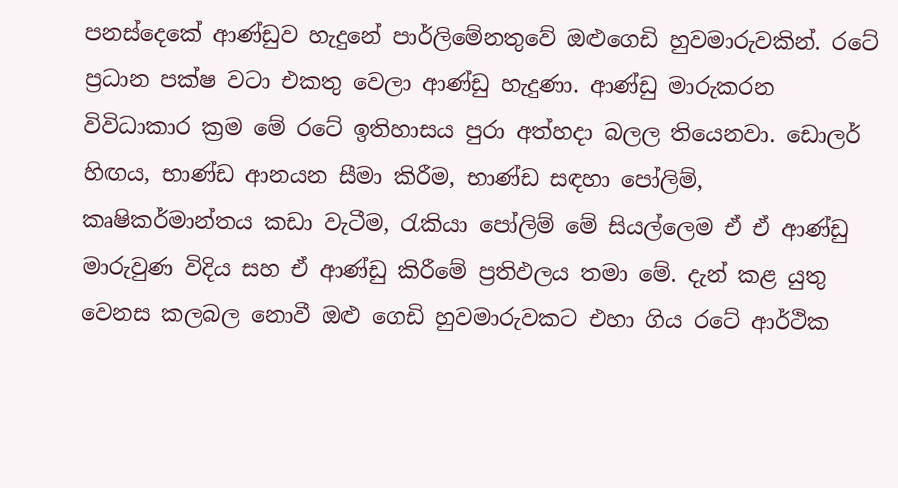පනස්දෙකේ ආණ්ඩුව හැදුනේ පාර්ලිමේනතුවේ ඔළුගෙඩි හුවමාරුවකින්. රටේ ප්‍රධාන පක්ෂ වටා එකතු වෙලා ආණ්ඩු හැදුණා. ආණ්ඩු මාරුකරන විවිධාකාර ක්‍රම මේ රටේ ඉතිහාසය පුරා අත්හදා බලල තියෙනවා. ඩොලර් හිඟය, භාණ්ඩ ආනයන සීමා කිරීම, භාණ්ඩ සඳහා පෝලිම්, කෘෂිකර්මාන්තය කඩා වැටීම, රැකියා පෝලිම් මේ සියල්ලෙම ඒ ඒ ආණ්ඩු මාරුවුණ විදිය සහ ඒ ආණ්ඩු කිරීමේ ප්‍රතිඵලය තමා මේ. දැන් කළ යුතු වෙනස කලබල නොවී ඔළු ගෙඩි හුවමාරුවකට එහා ගිය රටේ ආර්ථික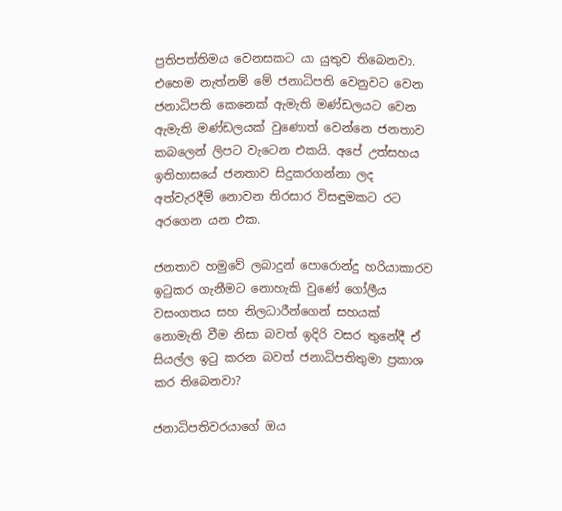ප්‍රතිපත්තිමය වෙනසකට යා යුතුව තිබෙනවා. එහෙම නැත්නම් මේ ජනාධිපති වෙනුවට වෙන ජනාධිපති කෙනෙක් ඇමැති මණ්ඩලයට වෙන ඇමැති මණ්ඩලයක් වුණොත් වෙන්නෙ ජනතාව කබලෙන් ලිපට වැටෙන එකයි. අපේ උත්සහය ඉතිහාසයේ ජනතාව සිදුකරගන්නා ලද අත්වැරදීම් නොවන තිරසාර විසඳුමකට රට අරගෙන යන එක.

ජනතාව හමුවේ ලබාදුන් පොරොන්දු හරියාකාරව ඉටුකර ගැනීමට නොහැකි වුණේ ගෝලීය වසංගතය සහ නිලධාරීන්ගෙන් සහයක් නොමැති වීම නිසා බවත් ඉදිරි වසර තුනේදී ඒ සියල්ල ඉටු කරන බවත් ජනාධිපතිතුමා ප්‍රකාශ කර තිබෙනවා?

ජනාධිපතිවරයාගේ ඔය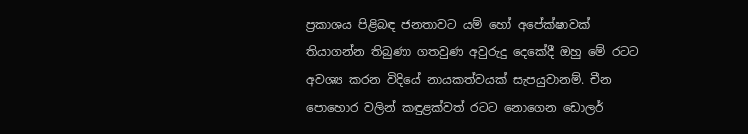ප්‍රකාශය පිළිබඳ ජනතාවට යම් හෝ අපේක්ෂාවක් තියාගන්න තිබුණා ගතවුණ අවුරුදු දෙකේදී ඔහු මේ රටට අවශ්‍ය කරන විදියේ නායකත්වයක් සැපයුවානම්. චීන පොහොර වලින් කඳුළක්වත් රටට නොගෙන ඩොලර්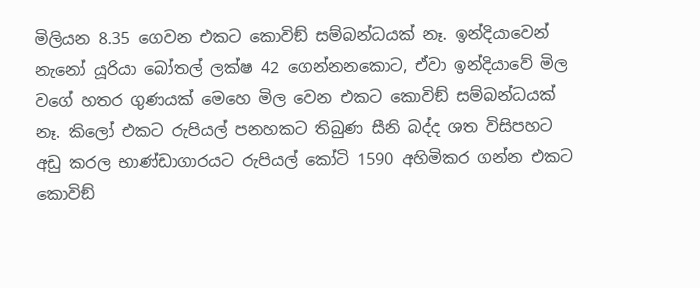මිලියන 8.35 ගෙවන එකට කොවිඞ් සම්බන්ධයක් නෑ. ඉන්දියාවෙන් නැනෝ යූරියා බෝතල් ලක්ෂ 42 ගෙන්නනකොට, ඒවා ඉන්දියාවේ මිල වගේ හතර ගුණයක් මෙහෙ මිල වෙන එකට කොවිඞ් සම්බන්ධයක් නෑ. කිලෝ එකට රුපියල් පනහකට තිබුණ සීනි බද්ද ශත විසිපහට අඩු කරල භාණ්ඩාගාරයට රුපියල් කෝටි 1590 අහිමිකර ගන්න එකට කොවිඞ්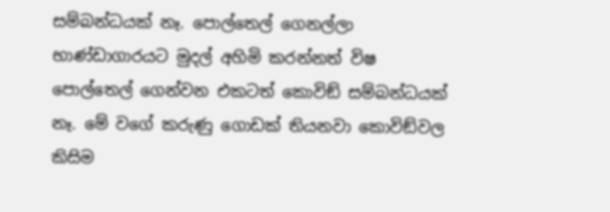සම්බන්ධයක් නෑ. පොල්තෙල් ගෙනල්ලා භාණ්ඩාගාරයට මුදල් අහිමි කරන්නත් විෂ පොල්තෙල් ගෙන්වන එකටත් කොවිඞ් සම්බන්ධයක් නෑ. මේ වගේ කරුණු ගොඩක් තියනවා කොවිඞ්වල කිසිම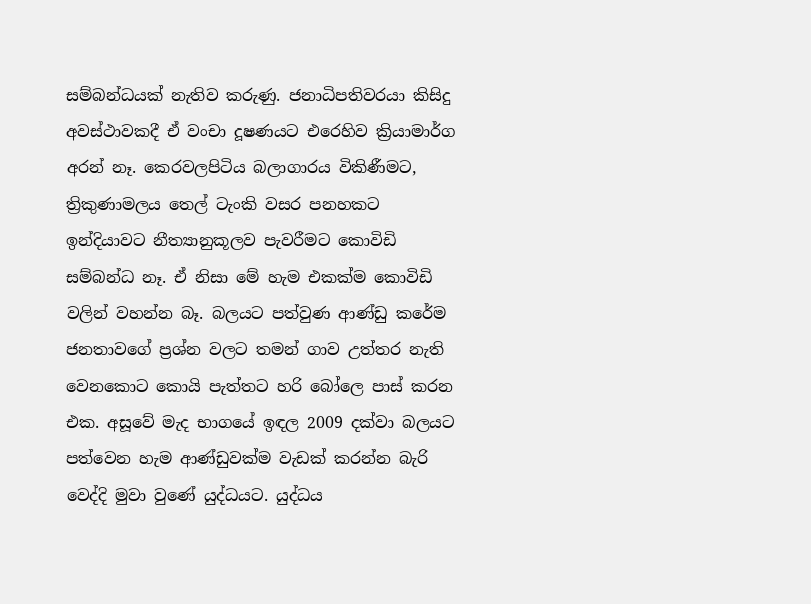සම්බන්ධයක් නැතිව කරුණු. ජනාධිපතිවරයා කිසිදු අවස්ථාවකදී ඒ වංචා දූෂණයට එරෙහිව ක්‍රියාමාර්ග අරන් නෑ. කෙරවලපිටිය බලාගාරය විකිණීමට, ත්‍රිකුණාමලය තෙල් ටැංකි වසර පනහකට ඉන්දියාවට නීත්‍යානුකූලව පැවරීමට කොවිඩි සම්බන්ධ නෑ. ඒ නිසා මේ හැම එකක්ම කොවිඩි වලින් වහන්න බෑ. බලයට පත්වුණ ආණ්ඩු කරේම ජනතාවගේ ප්‍රශ්න වලට තමන් ගාව උත්තර නැති වෙනකොට කොයි පැත්තට හරි බෝලෙ පාස් කරන එක. අසූවේ මැද භාගයේ ඉඳල 2009 දක්වා බලයට පත්වෙන හැම ආණ්ඩුවක්ම වැඩක් කරන්න බැරි වෙද්දි මුවා වුණේ යුද්ධයට. යුද්ධය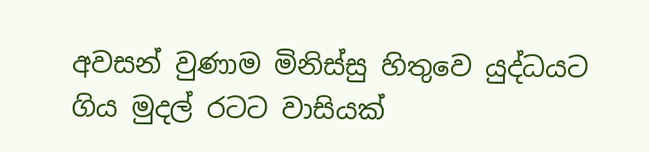අවසන් වුණාම මිනිස්සු හිතුවෙ යුද්ධයට ගිය මුදල් රටට වාසියක්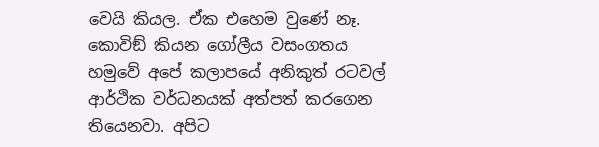වෙයි කියල. ඒක එහෙම වුණේ නෑ. කොවිඞ් කියන ගෝලීය වසංගතය හමුවේ අපේ කලාපයේ අනිකුත් රටවල් ආර්ථික වර්ධනයක් අත්පත් කරගෙන තියෙනවා. අපිට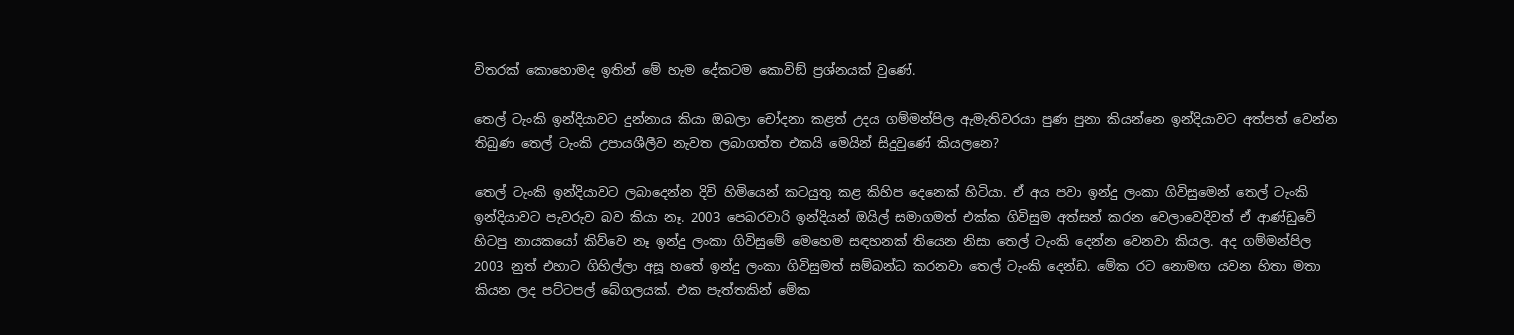විතරක් කොහොමද ඉතින් මේ හැම දේකටම කොවිඞ් ප්‍රශ්නයක් වුණේ.

තෙල් ටැංකි ඉන්දියාවට දුන්නාය කියා ඔබලා චෝදනා කළත් උදය ගම්මන්පිල ඇමැතිවරයා පුණ පුනා කියන්නෙ ඉන්දියාවට අත්පත් වෙන්න තිබුණ තෙල් ටැංකි උපායශීලීව නැවත ලබාගත්ත එකයි මෙයින් සිදුවුණේ කියලනෙ?

තෙල් ටැංකි ඉන්දියාවට ලබාදෙන්න දිවි හිමියෙන් කටයුතු කළ කිහිප දෙනෙක් හිටියා. ඒ අය පවා ඉන්දු ලංකා ගිවිසුමෙන් තෙල් ටැංකි ඉන්දියාවට පැවරුව බව කියා නෑ. 2003 පෙබරවාරි ඉන්දියන් ඔයිල් සමාගමත් එක්ක ගිවිසුම අත්සන් කරන වෙලාවෙදිවත් ඒ ආණ්ඩුවේ හිටපු නායකයෝ කිව්වෙ නෑ ඉන්දු ලංකා ගිවිසුමේ මෙහෙම සඳහනක් තියෙන නිසා තෙල් ටැංකි දෙන්න වෙනවා කියල. අද ගම්මන්පිල 2003 නුත් එහාට ගිහිල්ලා අසූ හතේ ඉන්දු ලංකා ගිවිසුමත් සම්බන්ධ කරනවා තෙල් ටැංකි දෙන්ඩ. මේක රට නොමඟ යවන හිතා මතා කියන ලද පට්ටපල් බේගලයක්. එක පැත්තකින් මේක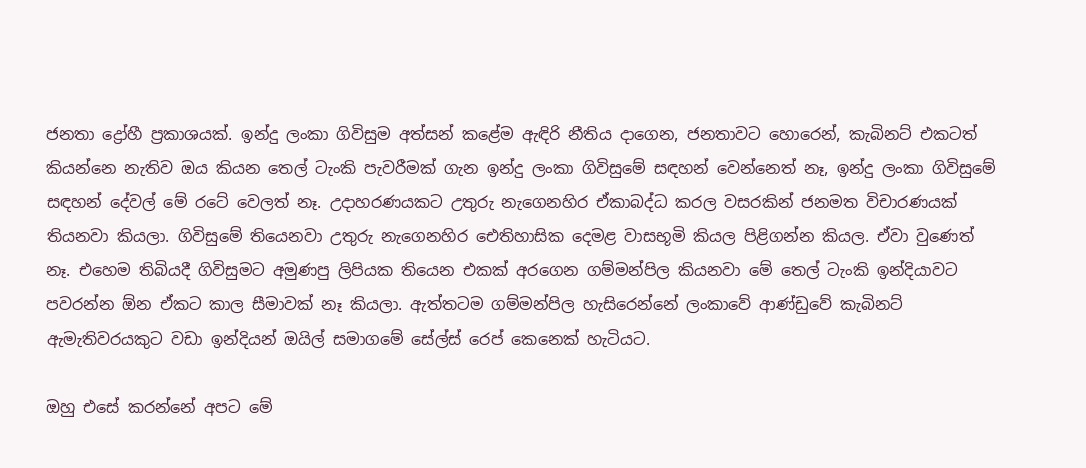ජනතා ද්‍රෝහී ප්‍රකාශයක්. ඉන්දු ලංකා ගිවිසුම අත්සන් කළේම ඇඳිරි නීතිය දාගෙන, ජනතාවට හොරෙන්, කැබිනට් එකටත් කියන්නෙ නැතිව ඔය කියන තෙල් ටැංකි පැවරීමක් ගැන ඉන්දු ලංකා ගිවිසුමේ සඳහන් වෙන්නෙත් නෑ, ඉන්දු ලංකා ගිවිසුමේ සඳහන් දේවල් මේ රටේ වෙලත් නෑ. උදාහරණයකට උතුරු නැගෙනහිර ඒකාබද්ධ කරල වසරකින් ජනමත විචාරණයක් තියනවා කියලා. ගිවිසුමේ තියෙනවා උතුරු නැගෙනහිර ඓතිහාසික දෙමළ වාසභූමි කියල පිළිගන්න කියල. ඒවා වුණෙත් නෑ. එහෙම තිබියදී ගිවිසුමට අමුණපු ලිපියක තියෙන එකක් අරගෙන ගම්මන්පිල කියනවා මේ තෙල් ටැංකි ඉන්දියාවට පවරන්න ඕන ඒකට කාල සීමාවක් නෑ කියලා. ඇත්තටම ගම්මන්පිල හැසිරෙන්නේ ලංකාවේ ආණ්ඩුවේ කැබිනට් ඇමැතිවරයකුට වඩා ඉන්දියන් ඔයිල් සමාගමේ සේල්ස් රෙප් කෙනෙක් හැටියට.

ඔහු එසේ කරන්නේ අපට මේ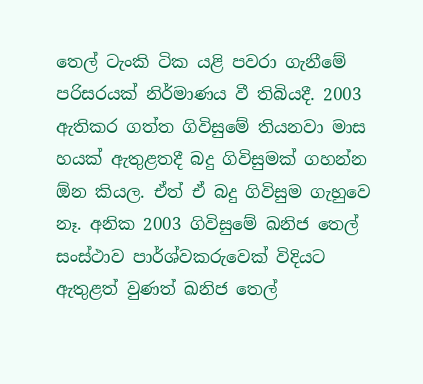තෙල් ටැංකි ටික යළි පවරා ගැනීමේ පරිසරයක් නිර්මාණය වී තිබියදී. 2003 ඇතිකර ගත්ත ගිවිසුමේ තියනවා මාස හයක් ඇතුළතදී බදු ගිවිසුමක් ගහන්න ඕන කියල. ඒත් ඒ බදු ගිවිසුම ගැහුවෙ නෑ. අනික 2003 ගිවිසුමේ ඛනිජ තෙල් සංස්ථාව පාර්ශ්වකරුවෙක් විදියට ඇතුළත් වුණත් ඛනිජ තෙල්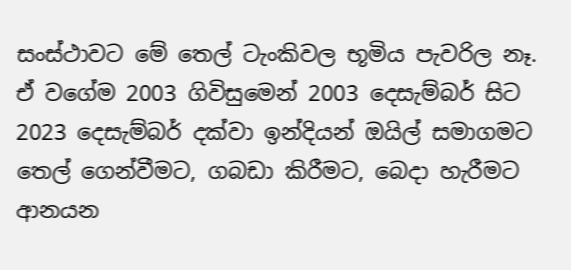සංස්ථාවට මේ තෙල් ටැංකිවල භූමිය පැවරිල නෑ. ඒ වගේම 2003 ගිවිසුමෙන් 2003 දෙසැම්බර් සිට 2023 දෙසැම්බර් දක්වා ඉන්දියන් ඔයිල් සමාගමට තෙල් ගෙන්වීමට, ගබඩා කිරීමට, බෙදා හැරීමට ආනයන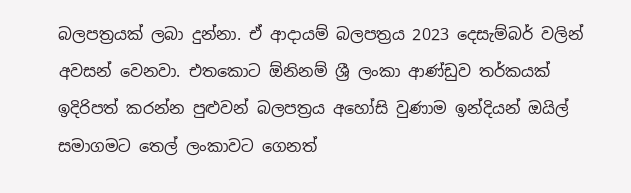බලපත්‍රයක් ලබා දුන්නා. ඒ ආදායම් බලපත්‍රය 2023 දෙසැම්බර් වලින් අවසන් වෙනවා. එතකොට ඕනිනම් ශ්‍රී ලංකා ආණ්ඩුව තර්කයක් ඉදිරිපත් කරන්න පුළුවන් බලපත්‍රය අහෝසි වුණාම ඉන්දියන් ඔයිල් සමාගමට තෙල් ලංකාවට ගෙනත්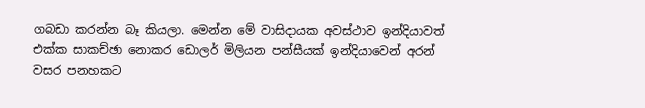ගබඩා කරන්න බෑ කියලා. මෙන්න මේ වාසිදායක අවස්ථාව ඉන්දියාවත් එක්ක සාකච්ඡා නොකර ඩොලර් මිලියන පන්සීයක් ඉන්දියාවෙන් අරන් වසර පනහකට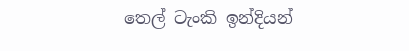තෙල් ටැංකි ඉන්දියන්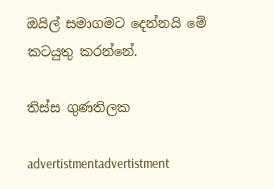ඔයිල් සමාගමට දෙන්නයි මේ කටයුතු කරන්නේ.

තිස්ස ගුණතිලක

advertistmentadvertistment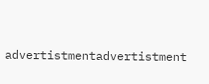advertistmentadvertistment